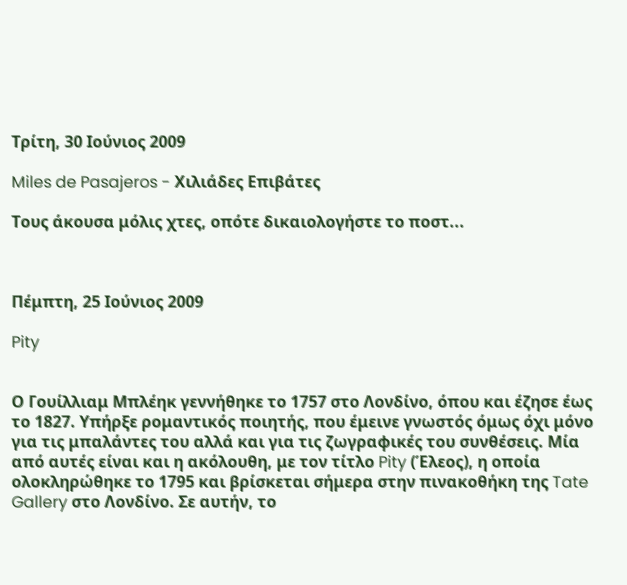Τρίτη, 30 Ιούνιος 2009

Miles de Pasajeros - Χιλιάδες Επιβάτες

Τους άκουσα μόλις χτες, οπότε δικαιολογήστε το ποστ...



Πέμπτη, 25 Ιούνιος 2009

Pity


Ο Γουίλλιαμ Μπλέηκ γεννήθηκε το 1757 στο Λονδίνο, όπου και έζησε έως το 1827. Υπήρξε ρομαντικός ποιητής, που έμεινε γνωστός όμως όχι μόνο για τις μπαλάντες του αλλά και για τις ζωγραφικές του συνθέσεις. Μία από αυτές είναι και η ακόλουθη, με τον τίτλο Pity (Έλεος), η οποία ολοκληρώθηκε το 1795 και βρίσκεται σήμερα στην πινακοθήκη της Tate Gallery στο Λονδίνο. Σε αυτήν, το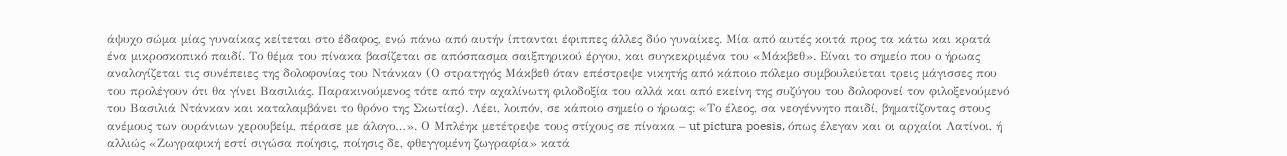άψυχο σώμα μίας γυναίκας κείτεται στο έδαφος, ενώ πάνω από αυτήν ίπτανται έφιππες άλλες δύο γυναίκες. Μία από αυτές κοιτά προς τα κάτω και κρατά ένα μικροσκοπικό παιδί. Το θέμα του πίνακα βασίζεται σε απόσπασμα σαιξπηρικού έργου, και συγκεκριμένα του «Μάκβεθ». Είναι το σημείο που ο ήρωας αναλογίζεται τις συνέπειες της δολοφονίας του Ντάνκαν (Ο στρατηγός Μάκβεθ όταν επέστρεψε νικητής από κάποιο πόλεμο συμβουλεύεται τρεις μάγισσες που του προλέγουν ότι θα γίνει Βασιλιάς. Παρακινούμενος τότε από την αχαλίνωτη φιλοδοξία του αλλά και από εκείνη της συζύγου του δολοφονεί τον φιλοξενούμενό του Βασιλιά Ντάνκαν και καταλαμβάνει το θρόνο της Σκωτίας). Λέει, λοιπόν, σε κάποιο σημείο ο ήρωας: «Το έλεος, σα νεογέννητο παιδί, βηματίζοντας στους ανέμους των ουράνιων χερουβείμ, πέρασε με άλογο…». Ο Μπλέηκ μετέτρεψε τους στίχους σε πίνακα – ut pictura poesis, όπως έλεγαν και οι αρχαίοι Λατίνοι, ή αλλιώς «Ζωγραφική εστί σιγώσα ποίησις, ποίησις δε, φθεγγομένη ζωγραφία» κατά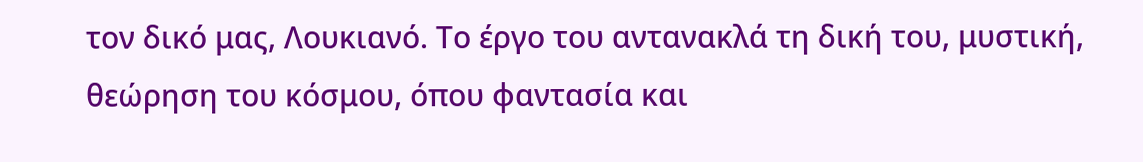τον δικό μας, Λουκιανό. Το έργο του αντανακλά τη δική του, μυστική, θεώρηση του κόσμου, όπου φαντασία και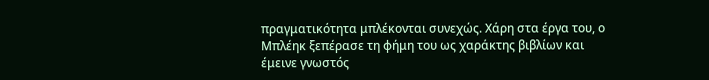πραγματικότητα μπλέκονται συνεχώς. Χάρη στα έργα του, ο Μπλέηκ ξεπέρασε τη φήμη του ως χαράκτης βιβλίων και έμεινε γνωστός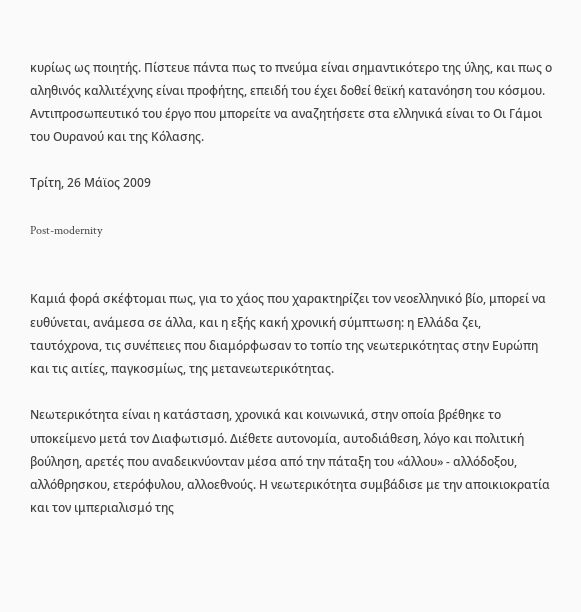κυρίως ως ποιητής. Πίστευε πάντα πως το πνεύμα είναι σημαντικότερο της ύλης, και πως ο αληθινός καλλιτέχνης είναι προφήτης, επειδή του έχει δοθεί θεϊκή κατανόηση του κόσμου. Αντιπροσωπευτικό του έργο που μπορείτε να αναζητήσετε στα ελληνικά είναι το Οι Γάμοι του Ουρανού και της Κόλασης.

Τρίτη, 26 Μάϊος 2009

Post-modernity


Καμιά φορά σκέφτομαι πως, για το χάος που χαρακτηρίζει τον νεοελληνικό βίο, μπορεί να ευθύνεται, ανάμεσα σε άλλα, και η εξής κακή χρονική σύμπτωση: η Ελλάδα ζει, ταυτόχρονα, τις συνέπειες που διαμόρφωσαν το τοπίο της νεωτερικότητας στην Ευρώπη και τις αιτίες, παγκοσμίως, της μετανεωτερικότητας.

Νεωτερικότητα είναι η κατάσταση, χρονικά και κοινωνικά, στην οποία βρέθηκε το υποκείμενο μετά τον Διαφωτισμό. Διέθετε αυτονομία, αυτοδιάθεση, λόγο και πολιτική βούληση, αρετές που αναδεικνύονταν μέσα από την πάταξη του «άλλου» - αλλόδοξου, αλλόθρησκου, ετερόφυλου, αλλοεθνούς. Η νεωτερικότητα συμβάδισε με την αποικιοκρατία και τον ιμπεριαλισμό της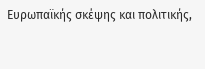Ευρωπαϊκής σκέψης και πολιτικής,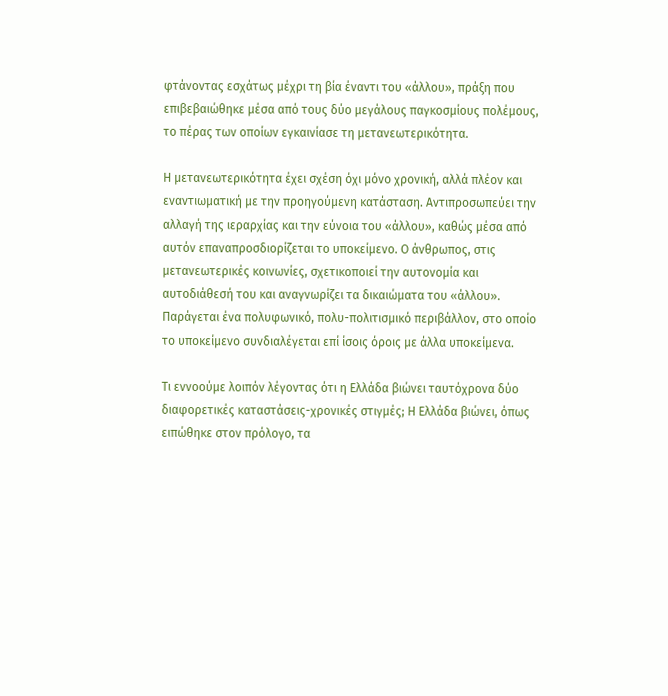φτάνοντας εσχάτως μέχρι τη βία έναντι του «άλλου», πράξη που επιβεβαιώθηκε μέσα από τους δύο μεγάλους παγκοσμίους πολέμους, το πέρας των οποίων εγκαινίασε τη μετανεωτερικότητα.

Η μετανεωτερικότητα έχει σχέση όχι μόνο χρονική, αλλά πλέον και εναντιωματική με την προηγούμενη κατάσταση. Αντιπροσωπεύει την αλλαγή της ιεραρχίας και την εύνοια του «άλλου», καθώς μέσα από αυτόν επαναπροσδιορίζεται το υποκείμενο. Ο άνθρωπος, στις μετανεωτερικές κοινωνίες, σχετικοποιεί την αυτονομία και αυτοδιάθεσή του και αναγνωρίζει τα δικαιώματα του «άλλου». Παράγεται ένα πολυφωνικό, πολυ-πολιτισμικό περιβάλλον, στο οποίο το υποκείμενο συνδιαλέγεται επί ίσοις όροις με άλλα υποκείμενα.

Τι εννοούμε λοιπόν λέγοντας ότι η Ελλάδα βιώνει ταυτόχρονα δύο διαφορετικές καταστάσεις-χρονικές στιγμές; Η Ελλάδα βιώνει, όπως ειπώθηκε στον πρόλογο, τα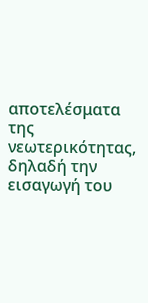αποτελέσματα της νεωτερικότητας, δηλαδή την εισαγωγή του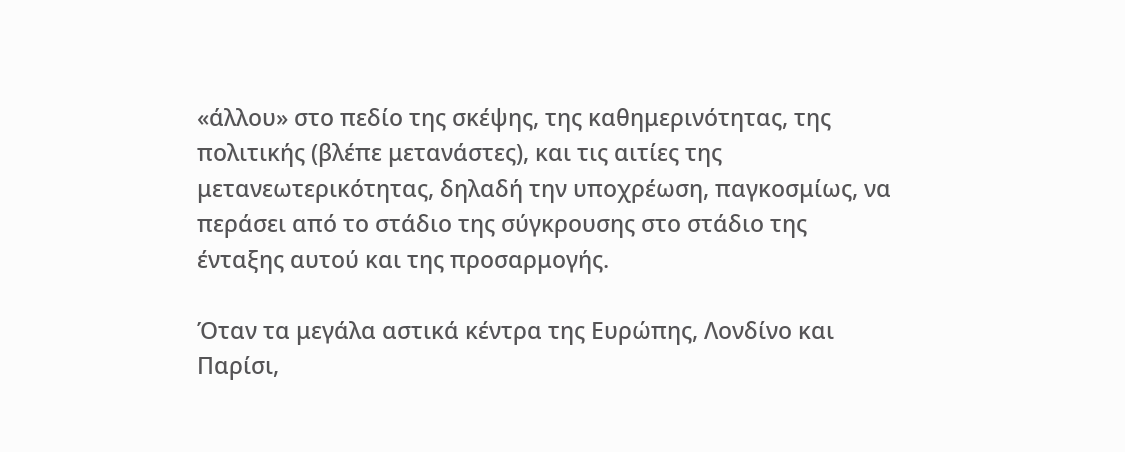«άλλου» στο πεδίο της σκέψης, της καθημερινότητας, της πολιτικής (βλέπε μετανάστες), και τις αιτίες της μετανεωτερικότητας, δηλαδή την υποχρέωση, παγκοσμίως, να περάσει από το στάδιο της σύγκρουσης στο στάδιο της ένταξης αυτού και της προσαρμογής.

Όταν τα μεγάλα αστικά κέντρα της Ευρώπης, Λονδίνο και Παρίσι,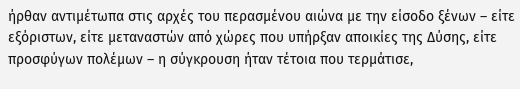ήρθαν αντιμέτωπα στις αρχές του περασμένου αιώνα με την είσοδο ξένων – είτε εξόριστων, είτε μεταναστών από χώρες που υπήρξαν αποικίες της Δύσης, είτε προσφύγων πολέμων – η σύγκρουση ήταν τέτοια που τερμάτισε,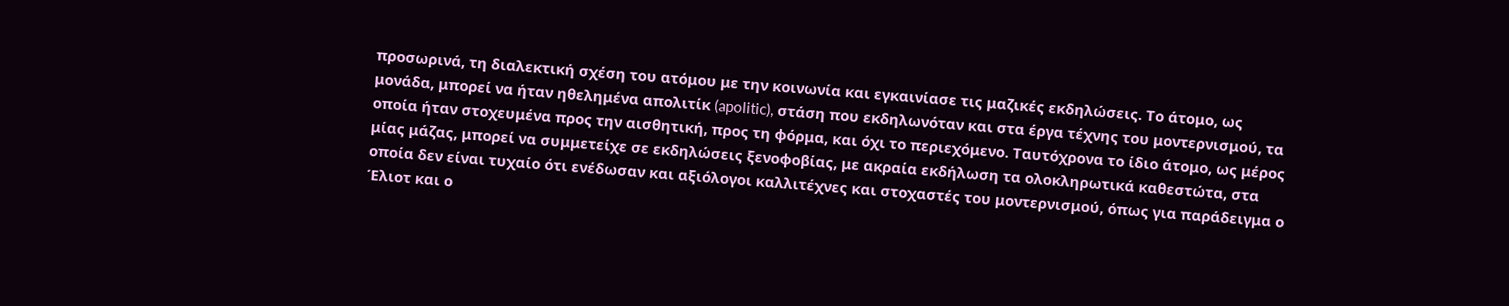προσωρινά, τη διαλεκτική σχέση του ατόμου με την κοινωνία και εγκαινίασε τις μαζικές εκδηλώσεις. Το άτομο, ως μονάδα, μπορεί να ήταν ηθελημένα απολιτίκ (apolitic), στάση που εκδηλωνόταν και στα έργα τέχνης του μοντερνισμού, τα οποία ήταν στοχευμένα προς την αισθητική, προς τη φόρμα, και όχι το περιεχόμενο. Ταυτόχρονα το ίδιο άτομο, ως μέρος μίας μάζας, μπορεί να συμμετείχε σε εκδηλώσεις ξενοφοβίας, με ακραία εκδήλωση τα ολοκληρωτικά καθεστώτα, στα οποία δεν είναι τυχαίο ότι ενέδωσαν και αξιόλογοι καλλιτέχνες και στοχαστές του μοντερνισμού, όπως για παράδειγμα ο Έλιοτ και ο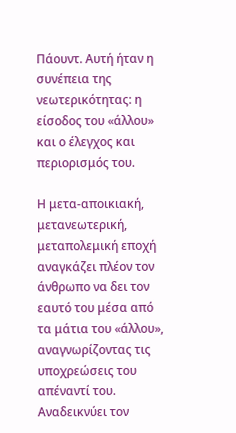Πάουντ. Αυτή ήταν η συνέπεια της νεωτερικότητας: η είσοδος του «άλλου» και ο έλεγχος και περιορισμός του.

Η μετα-αποικιακή, μετανεωτερική, μεταπολεμική εποχή αναγκάζει πλέον τον άνθρωπο να δει τον εαυτό του μέσα από τα μάτια του «άλλου», αναγνωρίζοντας τις υποχρεώσεις του απέναντί του. Αναδεικνύει τον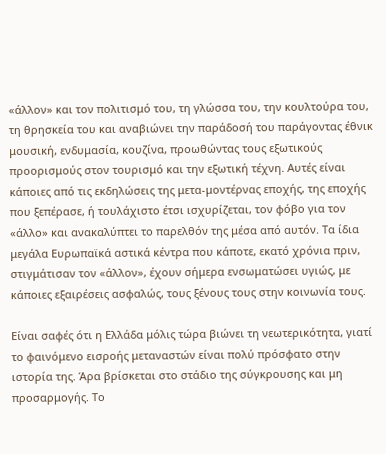«άλλον» και τον πολιτισμό του, τη γλώσσα του, την κουλτούρα του, τη θρησκεία του και αναβιώνει την παράδοσή του παράγοντας έθνικ μουσική, ενδυμασία, κουζίνα, προωθώντας τους εξωτικούς προορισμούς στον τουρισμό και την εξωτική τέχνη. Αυτές είναι κάποιες από τις εκδηλώσεις της μετα-μοντέρνας εποχής, της εποχής που ξεπέρασε, ή τουλάχιστο έτσι ισχυρίζεται, τον φόβο για τον «άλλο» και ανακαλύπτει το παρελθόν της μέσα από αυτόν. Τα ίδια μεγάλα Ευρωπαϊκά αστικά κέντρα που κάποτε, εκατό χρόνια πριν, στιγμάτισαν τον «άλλον», έχουν σήμερα ενσωματώσει υγιώς, με κάποιες εξαιρέσεις ασφαλώς, τους ξένους τους στην κοινωνία τους.

Είναι σαφές ότι η Ελλάδα μόλις τώρα βιώνει τη νεωτερικότητα, γιατί το φαινόμενο εισροής μεταναστών είναι πολύ πρόσφατο στην ιστορία της. Άρα βρίσκεται στο στάδιο της σύγκρουσης και μη προσαρμογής. Το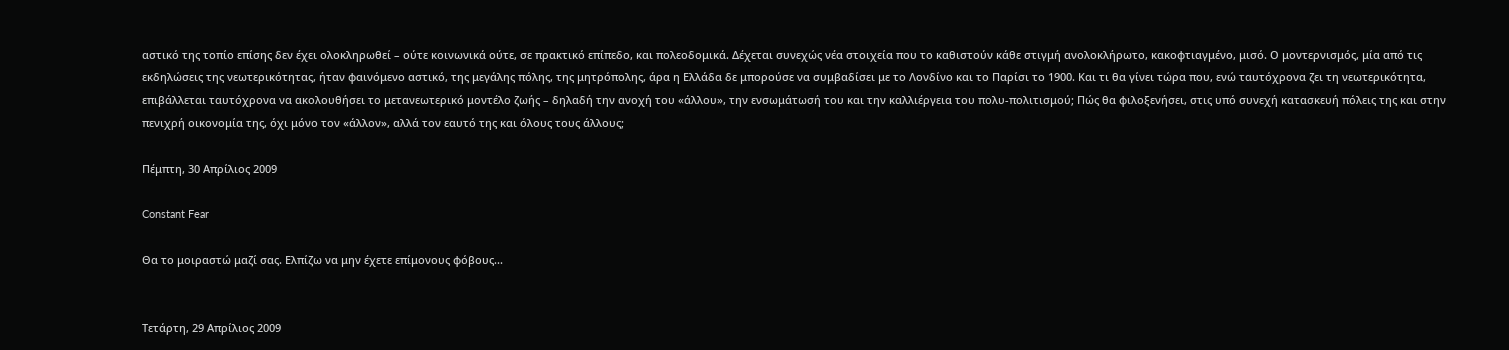αστικό της τοπίο επίσης δεν έχει ολοκληρωθεί – ούτε κοινωνικά ούτε, σε πρακτικό επίπεδο, και πολεοδομικά. Δέχεται συνεχώς νέα στοιχεία που το καθιστούν κάθε στιγμή ανολοκλήρωτο, κακοφτιαγμένο, μισό. Ο μοντερνισμός, μία από τις εκδηλώσεις της νεωτερικότητας, ήταν φαινόμενο αστικό, της μεγάλης πόλης, της μητρόπολης, άρα η Ελλάδα δε μπορούσε να συμβαδίσει με το Λονδίνο και το Παρίσι το 1900. Και τι θα γίνει τώρα που, ενώ ταυτόχρονα ζει τη νεωτερικότητα, επιβάλλεται ταυτόχρονα να ακολουθήσει το μετανεωτερικό μοντέλο ζωής – δηλαδή την ανοχή του «άλλου», την ενσωμάτωσή του και την καλλιέργεια του πολυ-πολιτισμού; Πώς θα φιλοξενήσει, στις υπό συνεχή κατασκευή πόλεις της και στην πενιχρή οικονομία της, όχι μόνο τον «άλλον», αλλά τον εαυτό της και όλους τους άλλους;

Πέμπτη, 30 Απρίλιος 2009

Constant Fear

Θα το μοιραστώ μαζί σας. Ελπίζω να μην έχετε επίμονους φόβους...


Τετάρτη, 29 Απρίλιος 2009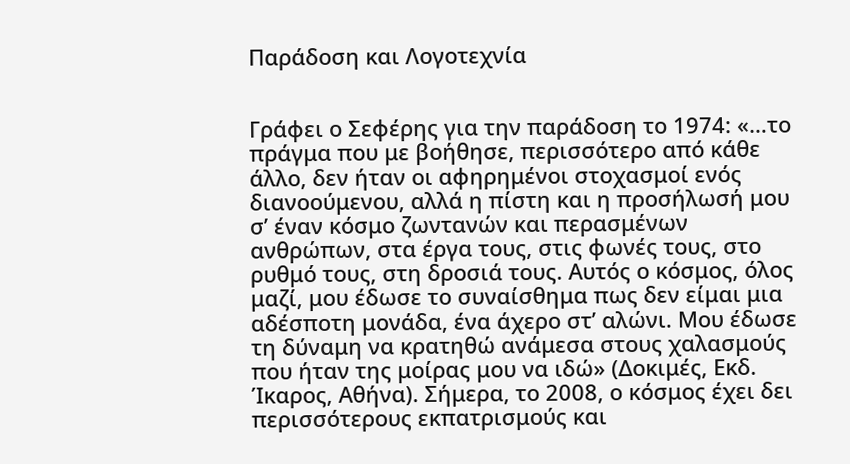Παράδοση και Λογοτεχνία


Γράφει ο Σεφέρης για την παράδοση το 1974: «…το πράγμα που με βοήθησε, περισσότερο από κάθε άλλο, δεν ήταν οι αφηρημένοι στοχασμοί ενός διανοούμενου, αλλά η πίστη και η προσήλωσή μου σ’ έναν κόσμο ζωντανών και περασμένων ανθρώπων, στα έργα τους, στις φωνές τους, στο ρυθμό τους, στη δροσιά τους. Αυτός ο κόσμος, όλος μαζί, μου έδωσε το συναίσθημα πως δεν είμαι μια αδέσποτη μονάδα, ένα άχερο στ’ αλώνι. Μου έδωσε τη δύναμη να κρατηθώ ανάμεσα στους χαλασμούς που ήταν της μοίρας μου να ιδώ» (Δοκιμές, Εκδ. Ίκαρος, Αθήνα). Σήμερα, το 2008, ο κόσμος έχει δει περισσότερους εκπατρισμούς και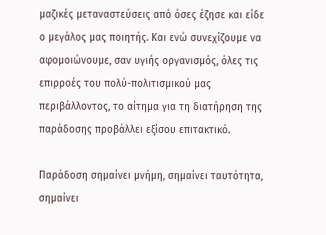μαζικές μεταναστεύσεις από όσες έζησε και είδε ο μεγάλος μας ποιητής. Και ενώ συνεχίζουμε να αφομοιώνουμε, σαν υγιής οργανισμός, όλες τις επιρροές του πολύ-πολιτισμικού μας περιβάλλοντος, το αίτημα για τη διατήρηση της παράδοσης προβάλλει εξίσου επιτακτικό.

Παράδοση σημαίνει μνήμη, σημαίνει ταυτότητα, σημαίνει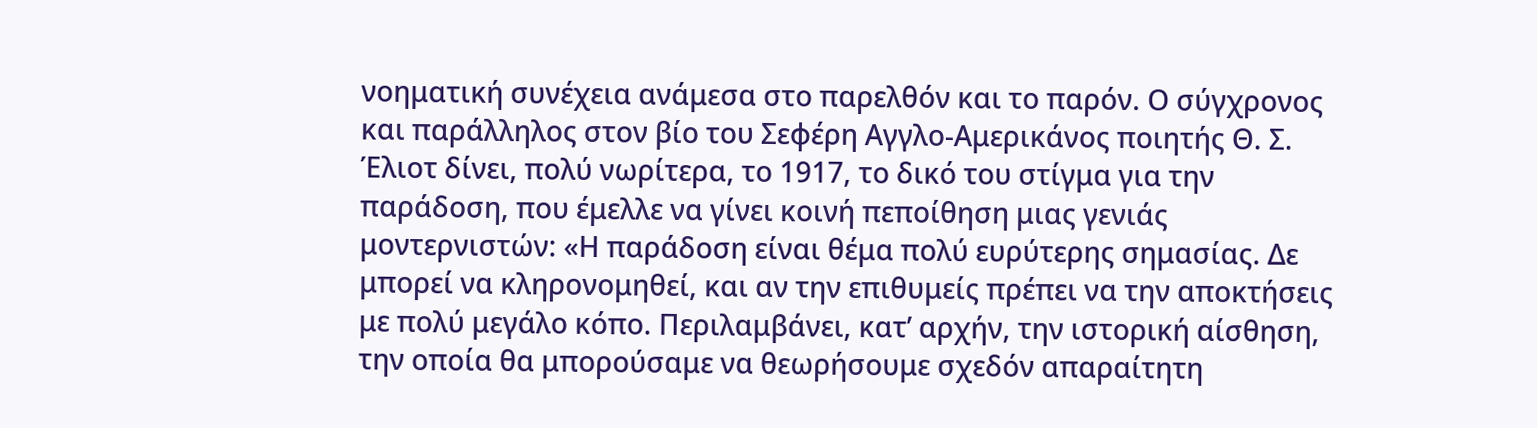νοηματική συνέχεια ανάμεσα στο παρελθόν και το παρόν. Ο σύγχρονος και παράλληλος στον βίο του Σεφέρη Αγγλο-Αμερικάνος ποιητής Θ. Σ. Έλιοτ δίνει, πολύ νωρίτερα, το 1917, το δικό του στίγμα για την παράδοση, που έμελλε να γίνει κοινή πεποίθηση μιας γενιάς μοντερνιστών: «Η παράδοση είναι θέμα πολύ ευρύτερης σημασίας. Δε μπορεί να κληρονομηθεί, και αν την επιθυμείς πρέπει να την αποκτήσεις με πολύ μεγάλο κόπο. Περιλαμβάνει, κατ’ αρχήν, την ιστορική αίσθηση, την οποία θα μπορούσαμε να θεωρήσουμε σχεδόν απαραίτητη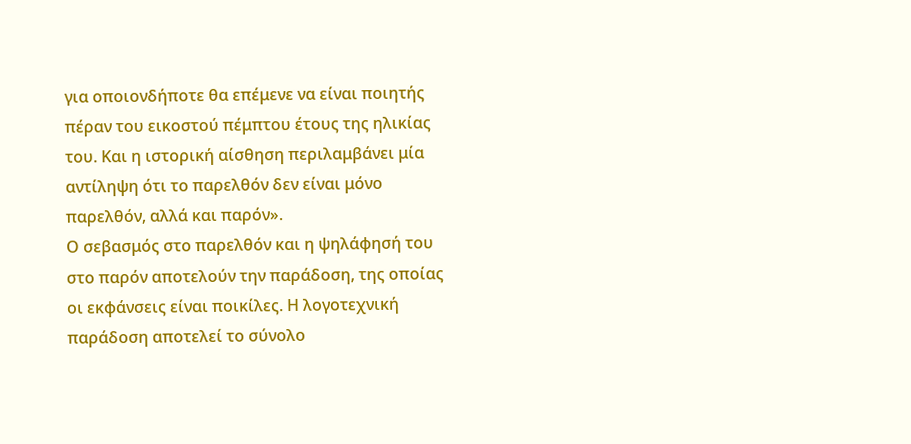για οποιονδήποτε θα επέμενε να είναι ποιητής πέραν του εικοστού πέμπτου έτους της ηλικίας του. Και η ιστορική αίσθηση περιλαμβάνει μία αντίληψη ότι το παρελθόν δεν είναι μόνο παρελθόν, αλλά και παρόν».
Ο σεβασμός στο παρελθόν και η ψηλάφησή του στο παρόν αποτελούν την παράδοση, της οποίας οι εκφάνσεις είναι ποικίλες. Η λογοτεχνική παράδοση αποτελεί το σύνολο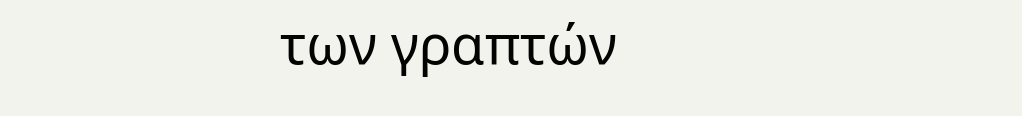των γραπτών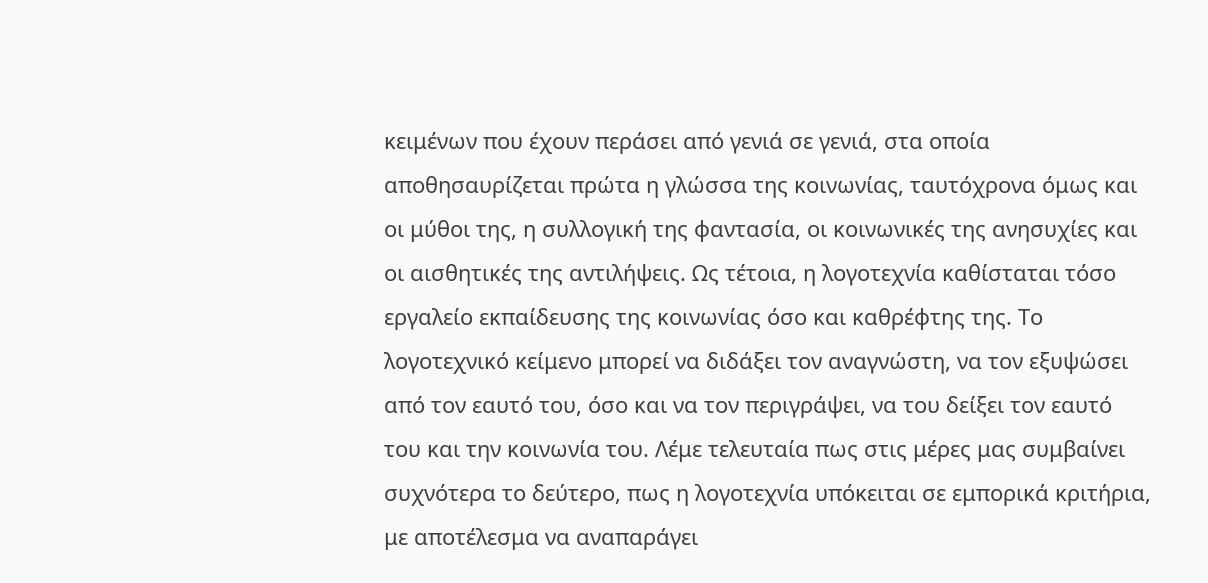κειμένων που έχουν περάσει από γενιά σε γενιά, στα οποία αποθησαυρίζεται πρώτα η γλώσσα της κοινωνίας, ταυτόχρονα όμως και οι μύθοι της, η συλλογική της φαντασία, οι κοινωνικές της ανησυχίες και οι αισθητικές της αντιλήψεις. Ως τέτοια, η λογοτεχνία καθίσταται τόσο εργαλείο εκπαίδευσης της κοινωνίας όσο και καθρέφτης της. Το λογοτεχνικό κείμενο μπορεί να διδάξει τον αναγνώστη, να τον εξυψώσει από τον εαυτό του, όσο και να τον περιγράψει, να του δείξει τον εαυτό του και την κοινωνία του. Λέμε τελευταία πως στις μέρες μας συμβαίνει συχνότερα το δεύτερο, πως η λογοτεχνία υπόκειται σε εμπορικά κριτήρια, με αποτέλεσμα να αναπαράγει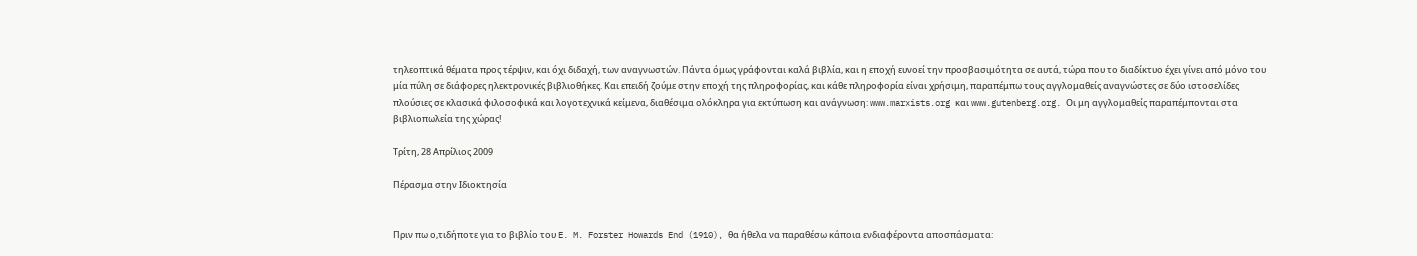τηλεοπτικά θέματα προς τέρψιν, και όχι διδαχή, των αναγνωστών. Πάντα όμως γράφονται καλά βιβλία, και η εποχή ευνοεί την προσβασιμότητα σε αυτά, τώρα που το διαδίκτυο έχει γίνει από μόνο του μία πύλη σε διάφορες ηλεκτρονικές βιβλιοθήκες. Και επειδή ζούμε στην εποχή της πληροφορίας, και κάθε πληροφορία είναι χρήσιμη, παραπέμπω τους αγγλομαθείς αναγνώστες σε δύο ιστοσελίδες πλούσιες σε κλασικά φιλοσοφικά και λογοτεχνικά κείμενα, διαθέσιμα ολόκληρα για εκτύπωση και ανάγνωση: www.marxists.org και www.gutenberg.org. Οι μη αγγλομαθείς παραπέμπονται στα βιβλιοπωλεία της χώρας!

Τρίτη, 28 Απρίλιος 2009

Πέρασμα στην Ιδιοκτησία


Πριν πω ο,τιδήποτε για το βιβλίο του E. M. Forster Howards End (1910), θα ήθελα να παραθέσω κάποια ενδιαφέροντα αποσπάσματα: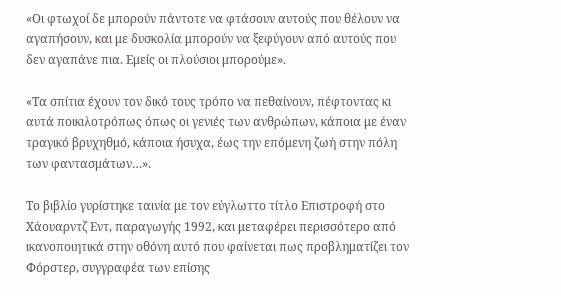«Οι φτωχοί δε μπορούν πάντοτε να φτάσουν αυτούς που θέλουν να αγαπήσουν, και με δυσκολία μπορούν να ξεφύγουν από αυτούς που δεν αγαπάνε πια. Εμείς οι πλούσιοι μπορούμε».

«Τα σπίτια έχουν τον δικό τους τρόπο να πεθαίνουν, πέφτοντας κι αυτά ποικιλοτρόπως όπως οι γενιές των ανθρώπων, κάποια με έναν τραγικό βρυχηθμό, κάποια ήσυχα, έως την επόμενη ζωή στην πόλη των φαντασμάτων…».

Το βιβλίο γυρίστηκε ταινία με τον εύγλωττο τίτλο Επιστροφή στο Χάουαρντζ Εντ, παραγωγής 1992, και μεταφέρει περισσότερο από ικανοποιητικά στην οθόνη αυτό που φαίνεται πως προβληματίζει τον Φόρστερ, συγγραφέα των επίσης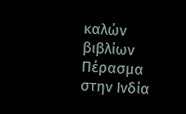καλών βιβλίων Πέρασμα στην Ινδία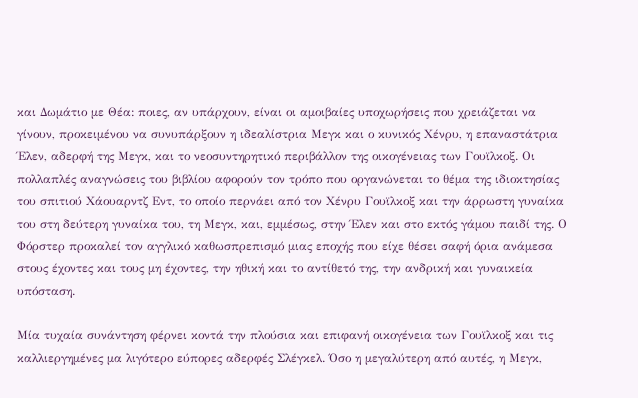και Δωμάτιο με Θέα: ποιες, αν υπάρχουν, είναι οι αμοιβαίες υποχωρήσεις που χρειάζεται να γίνουν, προκειμένου να συνυπάρξουν η ιδεαλίστρια Μεγκ και ο κυνικός Χένρυ, η επαναστάτρια Έλεν, αδερφή της Μεγκ, και το νεοσυντηρητικό περιβάλλον της οικογένειας των Γουϊλκοξ. Οι πολλαπλές αναγνώσεις του βιβλίου αφορούν τον τρόπο που οργανώνεται το θέμα της ιδιοκτησίας του σπιτιού Χάουαρντζ Εντ, το οποίο περνάει από τον Χένρυ Γουϊλκοξ και την άρρωστη γυναίκα του στη δεύτερη γυναίκα του, τη Μεγκ, και, εμμέσως, στην Έλεν και στο εκτός γάμου παιδί της. Ο Φόρστερ προκαλεί τον αγγλικό καθωσπρεπισμό μιας εποχής που είχε θέσει σαφή όρια ανάμεσα στους έχοντες και τους μη έχοντες, την ηθική και το αντίθετό της, την ανδρική και γυναικεία υπόσταση.

Μία τυχαία συνάντηση φέρνει κοντά την πλούσια και επιφανή οικογένεια των Γουϊλκοξ και τις καλλιεργημένες μα λιγότερο εύπορες αδερφές Σλέγκελ. Όσο η μεγαλύτερη από αυτές, η Μεγκ,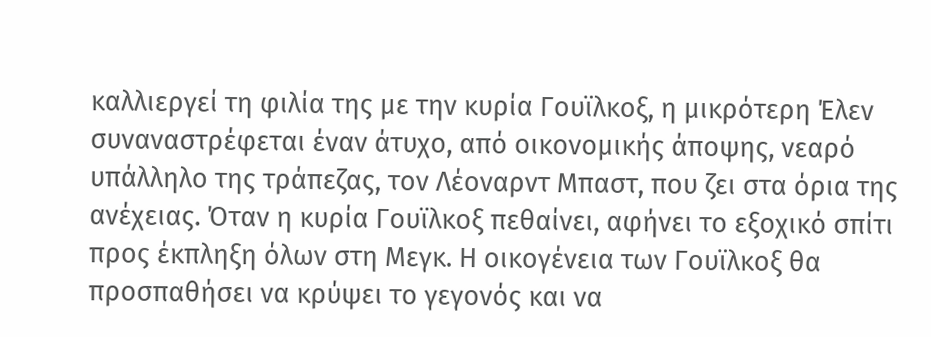καλλιεργεί τη φιλία της με την κυρία Γουϊλκοξ, η μικρότερη Έλεν συναναστρέφεται έναν άτυχο, από οικονομικής άποψης, νεαρό υπάλληλο της τράπεζας, τον Λέοναρντ Μπαστ, που ζει στα όρια της ανέχειας. Όταν η κυρία Γουϊλκοξ πεθαίνει, αφήνει το εξοχικό σπίτι προς έκπληξη όλων στη Μεγκ. Η οικογένεια των Γουϊλκοξ θα προσπαθήσει να κρύψει το γεγονός και να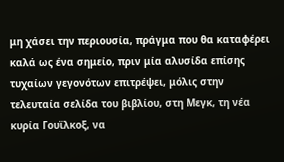μη χάσει την περιουσία, πράγμα που θα καταφέρει καλά ως ένα σημείο, πριν μία αλυσίδα επίσης τυχαίων γεγονότων επιτρέψει, μόλις στην τελευταία σελίδα του βιβλίου, στη Μεγκ, τη νέα κυρία Γουϊλκοξ, να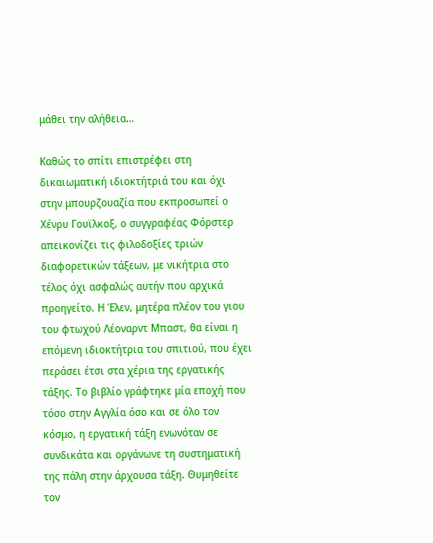μάθει την αλήθεια…

Καθώς το σπίτι επιστρέφει στη δικαιωματική ιδιοκτήτριά του και όχι στην μπουρζουαζία που εκπροσωπεί ο Χένρυ Γουϊλκοξ, ο συγγραφέας Φόρστερ απεικονίζει τις φιλοδοξίες τριών διαφορετικών τάξεων, με νικήτρια στο τέλος όχι ασφαλώς αυτήν που αρχικά προηγείτο. Η Έλεν, μητέρα πλέον του γιου του φτωχού Λέοναρντ Μπαστ, θα είναι η επόμενη ιδιοκτήτρια του σπιτιού, που έχει περάσει έτσι στα χέρια της εργατικής τάξης. Το βιβλίο γράφτηκε μία εποχή που τόσο στην Αγγλία όσο και σε όλο τον κόσμο, η εργατική τάξη ενωνόταν σε συνδικάτα και οργάνωνε τη συστηματική της πάλη στην άρχουσα τάξη. Θυμηθείτε τον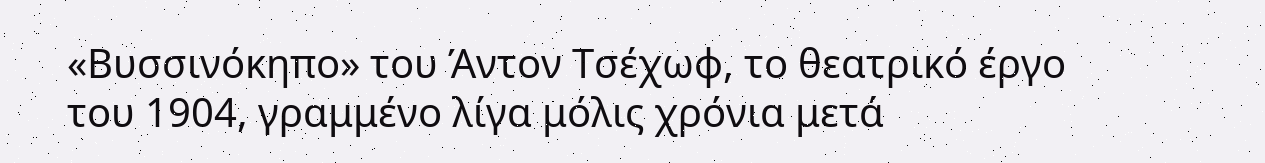«Βυσσινόκηπο» του Άντον Τσέχωφ, το θεατρικό έργο του 1904, γραμμένο λίγα μόλις χρόνια μετά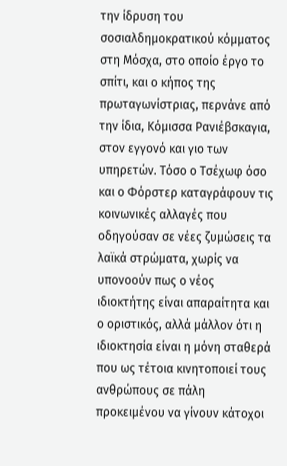την ίδρυση του σοσιαλδημοκρατικού κόμματος στη Μόσχα, στο οποίο έργο το σπίτι, και ο κήπος της πρωταγωνίστριας, περνάνε από την ίδια, Κόμισσα Ρανιέβσκαγια, στον εγγονό και γιο των υπηρετών. Τόσο ο Τσέχωφ όσο και ο Φόρστερ καταγράφουν τις κοινωνικές αλλαγές που οδηγούσαν σε νέες ζυμώσεις τα λαϊκά στρώματα, χωρίς να υπονοούν πως ο νέος ιδιοκτήτης είναι απαραίτητα και ο οριστικός, αλλά μάλλον ότι η ιδιοκτησία είναι η μόνη σταθερά που ως τέτοια κινητοποιεί τους ανθρώπους σε πάλη προκειμένου να γίνουν κάτοχοι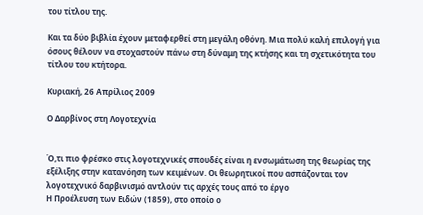του τίτλου της.

Και τα δύο βιβλία έχουν μεταφερθεί στη μεγάλη οθόνη. Μια πολύ καλή επιλογή για όσους θέλουν να στοχαστούν πάνω στη δύναμη της κτήσης και τη σχετικότητα του τίτλου του κτήτορα.

Κυριακή, 26 Απρίλιος 2009

Ο Δαρβίνος στη Λογοτεχνία


Ό,τι πιο φρέσκο στις λογοτεχνικές σπουδές είναι η ενσωμάτωση της θεωρίας της εξέλιξης στην κατανόηση των κειμένων. Οι θεωρητικοί που ασπάζονται τον λογοτεχνικό δαρβινισμό αντλούν τις αρχές τους από το έργο
Η Προέλευση των Ειδών (1859), στο οποίο ο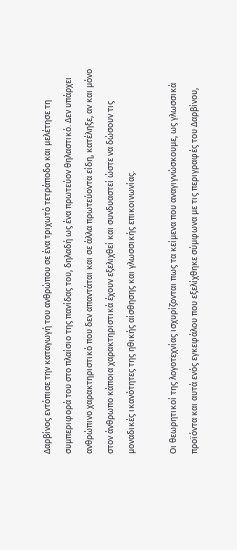Δαρβίνος εντόπισε την καταγωγή του ανθρώπου σε ένα τριχωτό τετράποδο και μελέτησε τη συμπεριφορά του στο πλαίσιο της πανίδας του, δηλαδή ως ένα πρωτεύον θηλαστικό. Δεν υπάρχει ανθρώπινο χαρακτηριστικό που δεν απαντάται και σε άλλα πρωτεύοντα είδη, κατέληξε, αν και μόνο στον άνθρωπο κάποια χαρακτηριστικά έχουν εξελιχθεί και συνδυαστεί ώστε να δώσουν τις μοναδικές ικανότητες της ηθικής αίσθησης και γλωσσικής επικοινωνίας.

Οι θεωρητικοί της λογοτεχνίας ισχυρίζονται πως τα κείμενα που αναγιγνώσκουμε, ως γλωσσικά προϊόντα και αυτά ενός εγκεφάλου που εξελίχθηκε σύμφωνα με τις περιγραφές του Δαρβίνου,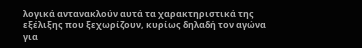λογικά αντανακλούν αυτά τα χαρακτηριστικά της εξέλιξης που ξεχωρίζουν, κυρίως δηλαδή τον αγώνα για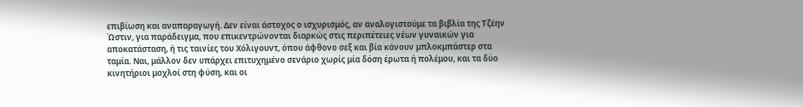επιβίωση και αναπαραγωγή. Δεν είναι άστοχος ο ισχυρισμός, αν αναλογιστούμε τα βιβλία της Τζέην Ώστιν, για παράδειγμα, που επικεντρώνονται διαρκώς στις περιπέτειες νέων γυναικών για αποκατάσταση, ή τις ταινίες του Χόλιγουντ, όπου άφθονο σεξ και βία κάνουν μπλοκμπάστερ στα ταμία. Ναι, μάλλον δεν υπάρχει επιτυχημένο σενάριο χωρίς μία δόση έρωτα ή πολέμου, και τα δύο κινητήριοι μοχλοί στη φύση, και οι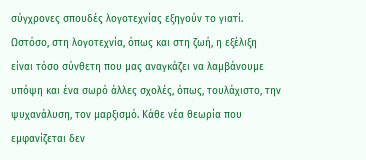σύγχρονες σπουδές λογοτεχνίας εξηγούν το γιατί. Ωστόσο, στη λογοτεχνία, όπως και στη ζωή, η εξέλιξη είναι τόσο σύνθετη που μας αναγκάζει να λαμβάνουμε υπόψη και ένα σωρό άλλες σχολές, όπως, τουλάχιστο, την ψυχανάλυση, τον μαρξισμό. Κάθε νέα θεωρία που εμφανίζεται δεν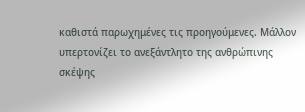καθιστά παρωχημένες τις προηγούμενες. Μάλλον υπερτονίζει το ανεξάντλητο της ανθρώπινης σκέψης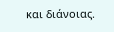και διάνοιας.